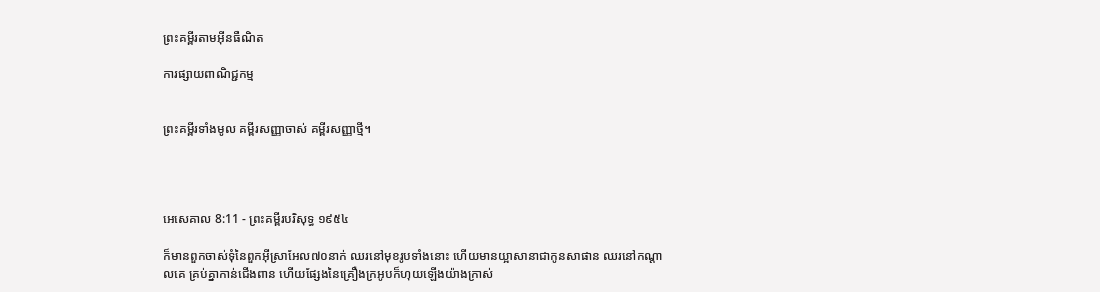ព្រះគម្ពីរតាមអ៊ីនធឺណិត

ការផ្សាយពាណិជ្ជកម្ម


ព្រះគម្ពីរទាំងមូល គម្ពីរសញ្ញាចាស់ គម្ពីរសញ្ញាថ្មី។




អេ‌សេ‌គាល 8:11 - ព្រះគម្ពីរបរិសុទ្ធ ១៩៥៤

ក៏មានពួកចាស់‌ទុំនៃពួកអ៊ីស្រាអែល៧០នាក់ ឈរនៅមុខរូបទាំងនោះ ហើយមានយ្អាសានាជាកូនសាផាន ឈរនៅកណ្តាលគេ គ្រប់គ្នាកាន់ជើង‌ពាន ហើយផ្សែងនៃគ្រឿងក្រអូបក៏ហុយឡើងយ៉ាងក្រាស់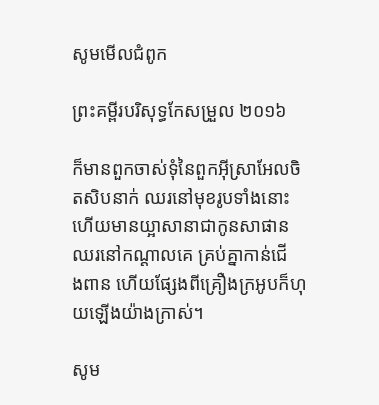សូមមើលជំពូក

ព្រះគម្ពីរបរិសុទ្ធកែសម្រួល ២០១៦

ក៏មានពួកចាស់ទុំនៃពួកអ៊ីស្រា‌អែលចិតសិបនាក់ ឈរនៅមុខរូបទាំងនោះ ហើយមានយ្អាសានាជាកូនសាផាន ឈរនៅកណ្ដាលគេ គ្រប់គ្នាកាន់ជើង‌ពាន ហើយផ្សែងពីគ្រឿងក្រអូបក៏ហុយឡើងយ៉ាងក្រាស់។

សូម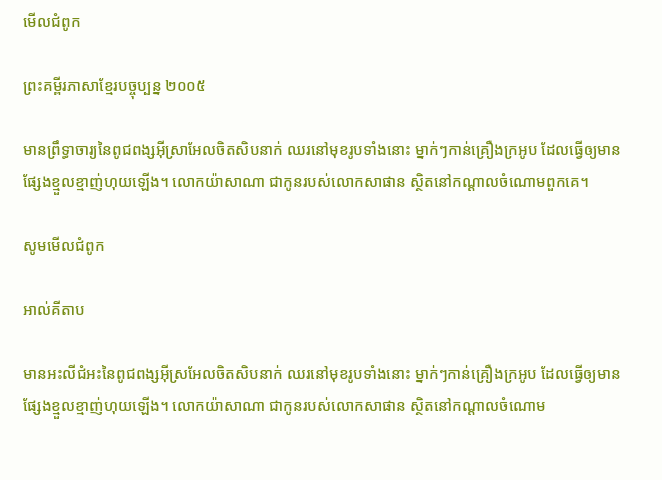មើលជំពូក

ព្រះគម្ពីរភាសាខ្មែរបច្ចុប្បន្ន ២០០៥

មានព្រឹទ្ធា‌ចារ្យនៃពូជ‌ពង្សអ៊ីស្រា‌អែលចិត‌សិបនាក់ ឈរនៅមុខរូបទាំងនោះ ម្នាក់ៗកាន់គ្រឿងក្រអូប ដែលធ្វើឲ្យមានផ្សែងខ្មួល‌ខ្មាញ់ហុយឡើង។ លោកយ៉ាសា‌ណា ជាកូនរបស់លោកសាផាន ស្ថិតនៅកណ្ដាលចំណោមពួកគេ។

សូមមើលជំពូក

អាល់គីតាប

មានអះលី‌ជំអះនៃពូជ‌ពង្សអ៊ីស្រ‌អែលចិត‌សិបនាក់ ឈរនៅមុខរូបទាំងនោះ ម្នាក់ៗកាន់គ្រឿងក្រអូប ដែលធ្វើឲ្យមានផ្សែងខ្មួល‌ខ្មាញ់ហុយឡើង។ លោកយ៉ាសា‌ណា ជាកូនរបស់លោកសាផាន ស្ថិតនៅកណ្ដាលចំណោម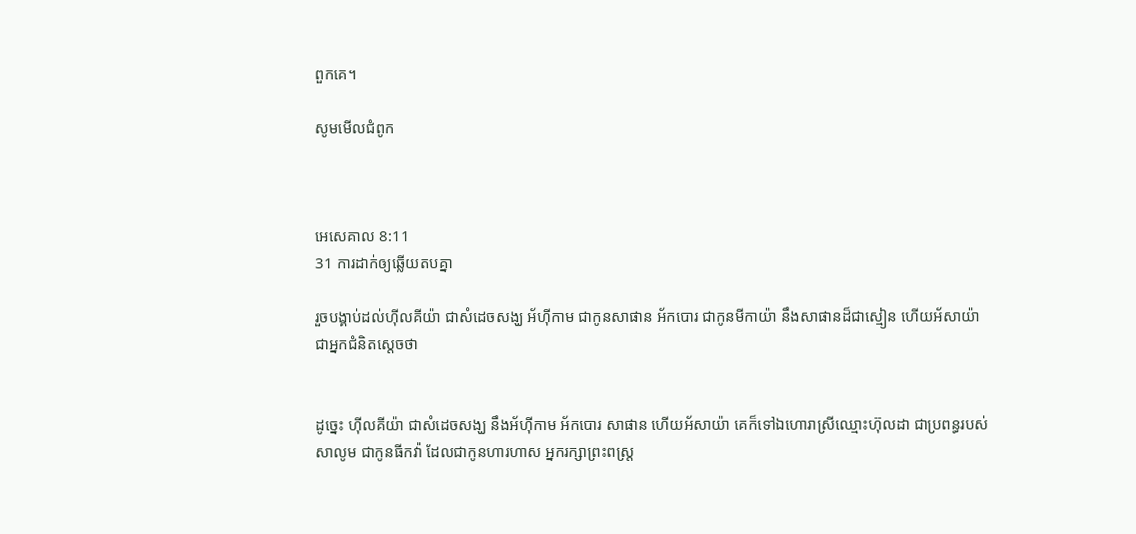ពួកគេ។

សូមមើលជំពូក



អេ‌សេ‌គាល 8:11
31 ការដាក់ឲ្យឆ្លើយតបគ្នា

រួចបង្គាប់ដល់ហ៊ីល‌គីយ៉ា ជាសំដេចសង្ឃ អ័ហ៊ី‌កាម ជាកូនសាផាន អ័កបោរ ជាកូនមីកាយ៉ា នឹងសាផានដ៏ជាស្មៀន ហើយអ័សាយ៉ា ជាអ្នកជំនិតស្តេចថា


ដូច្នេះ ហ៊ីល‌គីយ៉ា ជាសំដេចសង្ឃ នឹងអ័ហ៊ី‌កាម អ័កបោរ សាផាន ហើយអ័សាយ៉ា គេក៏ទៅឯហោរាស្រីឈ្មោះហ៊ុលដា ជាប្រពន្ធរបស់សាលូម ជាកូនធីកវ៉ា ដែលជាកូនហារហាស អ្នករក្សាព្រះ‌ពស្ត្រ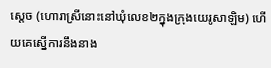ស្តេច (ហោរាស្រីនោះនៅឃុំលេខ២ក្នុងក្រុងយេរូ‌សាឡិម) ហើយគេស្នើការនឹងនាង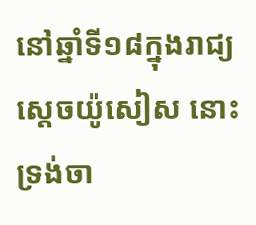នៅឆ្នាំទី១៨ក្នុងរាជ្យស្តេចយ៉ូសៀស នោះទ្រង់ចា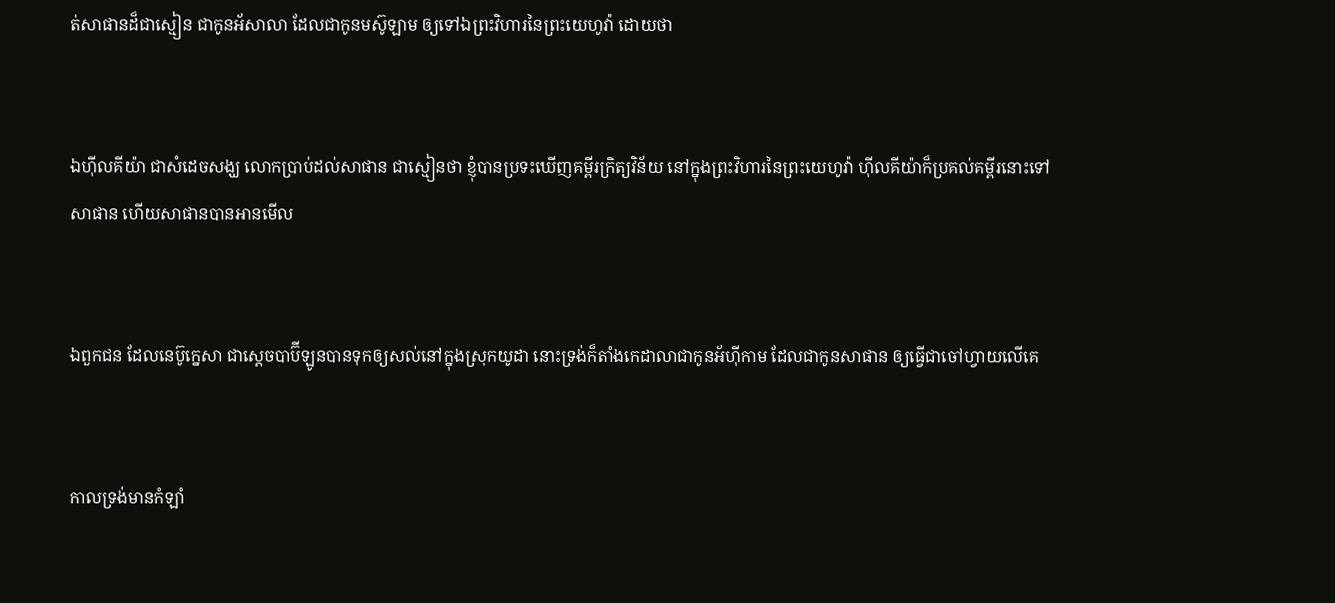ត់សាផានដ៏ជាស្មៀន ជាកូនអ័សាលា ដែលជាកូនមស៊ូឡាម ឲ្យទៅឯព្រះ‌វិហារនៃព្រះ‌យេហូវ៉ា ដោយថា


ឯហ៊ីល‌គីយ៉ា ជាសំដេចសង្ឃ លោកប្រាប់ដល់សាផាន ជាស្មៀនថា ខ្ញុំបានប្រទះឃើញគម្ពីរក្រិត្យ‌វិន័យ នៅក្នុងព្រះ‌វិហារនៃព្រះ‌យេហូវ៉ា ហ៊ីល‌គីយ៉ាក៏ប្រគល់គម្ពីរនោះទៅសាផាន ហើយសាផានបានអានមើល


ឯពួកជន ដែលនេប៊ូ‌ក្នេសា ជាស្តេចបាប៊ីឡូនបានទុកឲ្យសល់នៅក្នុងស្រុកយូដា នោះទ្រង់ក៏តាំងកេដាលាជាកូនអ័ហ៊ី‌កាម ដែលជាកូនសាផាន ឲ្យធ្វើជាចៅហ្វាយលើគេ


កាលទ្រង់មានកំឡាំ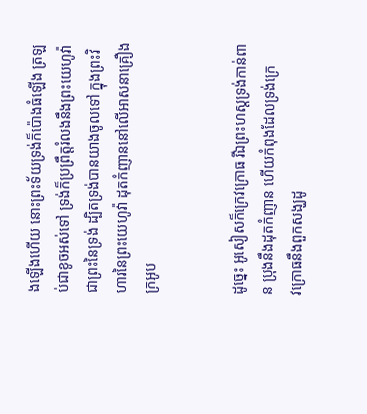ងឡើងហើយ នោះព្រះ‌ទ័យទ្រង់ក៏ប៉ោងធំឡើង ត្រឡប់ជាខូចអស់ទៅ ទ្រង់ក៏ប្រព្រឹត្តរំលងនឹងព្រះ‌យេហូវ៉ា ជាព្រះនៃទ្រង់ ដ្បិតទ្រង់បានយាងចូលទៅ ក្នុងព្រះ‌វិហារនៃព្រះ‌យេហូវ៉ា ដុតកំញាននៅលើអាសនាគ្រឿងក្រអូប


ដូច្នេះ អូសៀសក៏ក្រេវ‌ក្រោធ រីឯព្រះ‌ហស្តទ្រង់កាន់ពាន ប្រុងនឹងដុតកំញាន ហើយកំពុងដែលទ្រង់ក្រេវ‌ក្រោធនឹងពួកសង្ឃដូ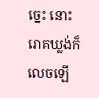ច្នេះ នោះរោគឃ្លង់ក៏លេចឡើ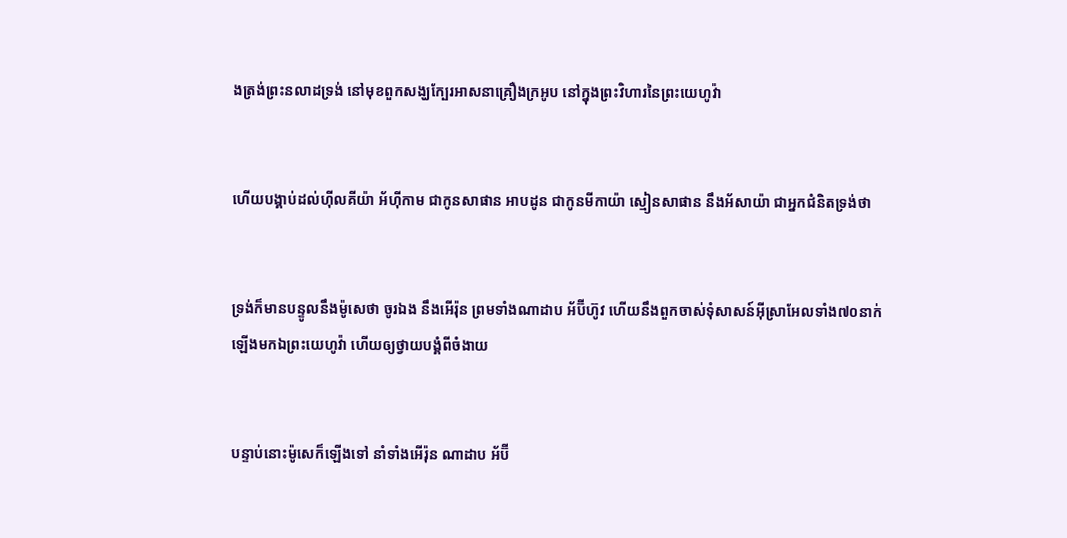ងត្រង់ព្រះ‌នលាដទ្រង់ នៅមុខពួកសង្ឃក្បែរអាសនាគ្រឿងក្រអូប នៅក្នុងព្រះ‌វិហារនៃព្រះ‌យេហូវ៉ា


ហើយបង្គាប់ដល់ហ៊ីល‌គីយ៉ា អ័ហ៊ី‌កាម ជាកូនសាផាន អាបដូន ជាកូនមីកាយ៉ា ស្មៀនសាផាន នឹងអ័សាយ៉ា ជាអ្នកជំនិតទ្រង់ថា


ទ្រង់ក៏មានបន្ទូលនឹងម៉ូសេថា ចូរឯង នឹងអើរ៉ុន ព្រមទាំងណាដាប អ័ប៊ីហ៊ូវ ហើយនឹងពួកចាស់‌ទុំសាសន៍អ៊ីស្រាអែលទាំង៧០នាក់ ឡើងមកឯព្រះ‌យេហូវ៉ា ហើយឲ្យថ្វាយ‌បង្គំពីចំងាយ


បន្ទាប់នោះម៉ូសេក៏ឡើងទៅ នាំទាំងអើរ៉ុន ណាដាប អ័ប៊ី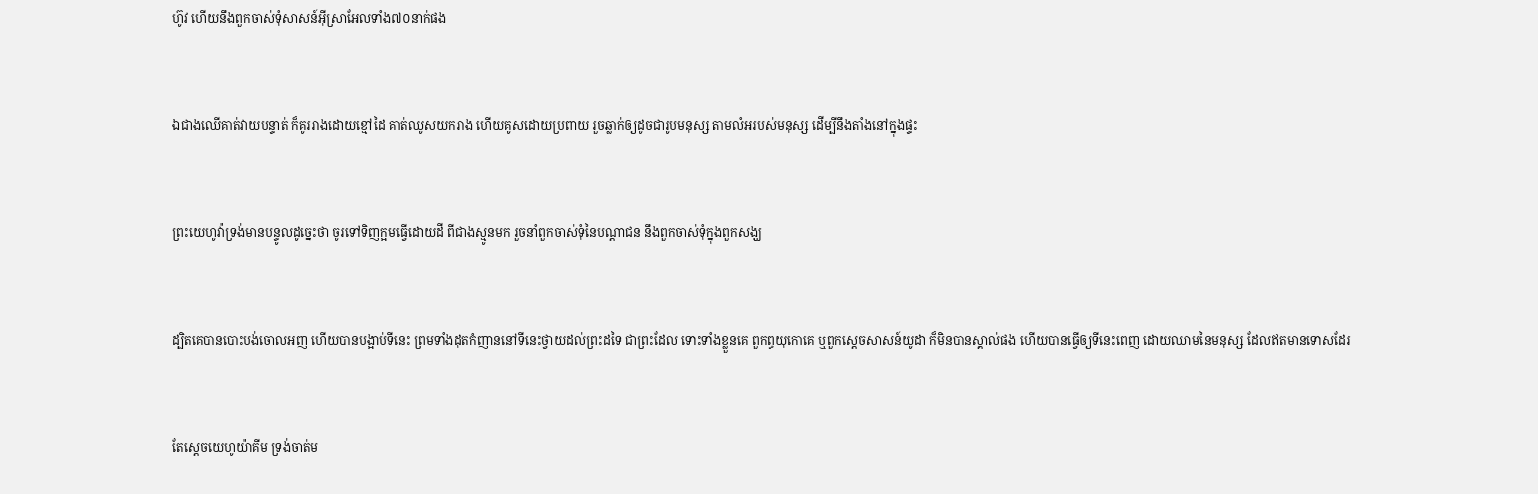ហ៊ូវ ហើយនឹងពួកចាស់‌ទុំសាសន៍អ៊ីស្រាអែលទាំង៧០នាក់ផង


ឯជាងឈើគាត់វាយបន្ទាត់ ក៏គូររាងដោយខ្មៅដៃ គាត់ឈូសយករាង ហើយគូសដោយប្រពាយ រួចឆ្លាក់ឲ្យដូចជារូបមនុស្ស តាមលំអរបស់មនុស្ស ដើម្បីនឹងតាំងនៅក្នុងផ្ទះ


ព្រះ‌យេហូវ៉ាទ្រង់មានបន្ទូលដូច្នេះថា ចូរទៅទិញក្អមធ្វើដោយដី ពីជាងស្មូនមក រួចនាំពួកចាស់‌ទុំនៃបណ្តាជន នឹងពួកចាស់‌ទុំក្នុងពួកសង្ឃ


ដ្បិតគេបានបោះ‌បង់ចោលអញ ហើយបានបង្អាប់ទីនេះ ព្រមទាំងដុតកំញាននៅទីនេះថ្វាយដល់ព្រះដទៃ ជាព្រះដែល ទោះទាំងខ្លួនគេ ពួកព្ធយុ‌កោគេ ឬពួកស្តេចសាសន៍យូដា ក៏មិនបានស្គាល់ផង ហើយបានធ្វើឲ្យទីនេះពេញ ដោយឈាមនៃមនុស្ស ដែលឥតមានទោសដែរ


តែស្តេចយេហូយ៉ាគីម ទ្រង់ចាត់ម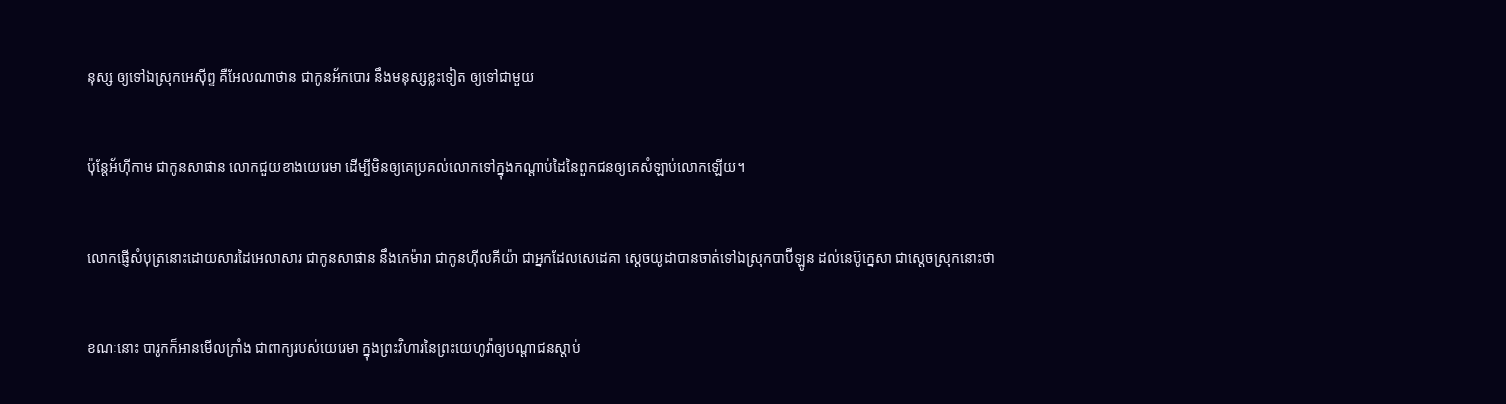នុស្ស ឲ្យទៅឯស្រុកអេស៊ីព្ទ គឺអែល‌ណាថាន ជាកូនអ័កបោរ នឹងមនុស្សខ្លះទៀត ឲ្យទៅជាមួយ


ប៉ុន្តែអ័ហ៊ី‌កាម ជាកូនសាផាន លោកជួយខាងយេរេមា ដើម្បីមិនឲ្យគេប្រគល់លោកទៅក្នុងកណ្តាប់ដៃនៃពួកជនឲ្យគេសំឡាប់លោកឡើយ។


លោកផ្ញើសំបុត្រនោះដោយ‌សារដៃអេលាសារ ជាកូនសាផាន នឹងកេម៉ារា ជាកូនហ៊ីល‌គីយ៉ា ជាអ្នកដែលសេដេគា ស្តេចយូដាបានចាត់ទៅឯស្រុកបាប៊ីឡូន ដល់នេប៊ូ‌ក្នេសា ជាស្តេចស្រុកនោះថា


ខណៈនោះ បារូកក៏អានមើលក្រាំង ជាពាក្យរបស់យេរេមា ក្នុងព្រះ‌វិហារនៃព្រះ‌យេហូវ៉ាឲ្យបណ្តាជនស្តាប់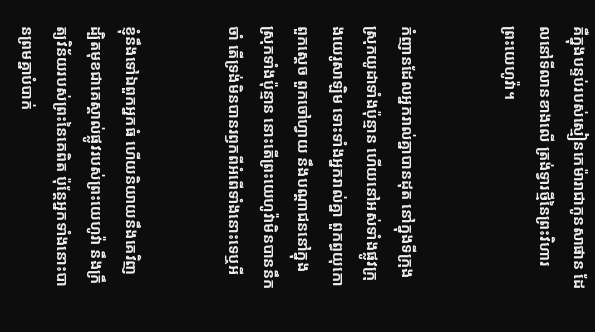គឺក្នុងបន្ទប់របស់ស្មៀនកេម៉ារាជាកូនសាផាន ដែលនៅទីលានខាងលើ ត្រង់ទ្វារថ្មីនៃព្រះ‌វិហារព្រះ‌យេហូវ៉ា។


កំញានដែលអ្នករាល់គ្នាបានដុត នៅក្នុងទីក្រុងស្រុកយូដាទាំងប៉ុន្មាន ហើយនៅអស់ទាំងផ្លូវក្រុងយេរូ‌សាឡិម ទោះទាំងអ្នករាល់គ្នា ពួកព្ធយុ‌កោ ពួកស្តេច ពួកចៅហ្វាយ នឹងបណ្តាជននៅក្នុងស្រុកទាំងប៉ុន្មាន នោះតើព្រះ‌យេហូវ៉ាមិនបាននឹកចាំ តើទ្រង់មិនបានរឭកពីអំពើទាំងនោះទេឬអី


ខ្ញុំនឹងទៅឯពួកអ្នកធំ ហើយនិយាយនឹងគេវិញ ដ្បិតមុខជាគេស្គាល់ផ្លូវរបស់ព្រះ‌យេហូវ៉ា នឹងក្រឹត្យ‌វិន័យរបស់ព្រះនៃគេពិត ប៉ុន្តែអ្នកទាំងនោះបានព្រមគ្នាបំបាក់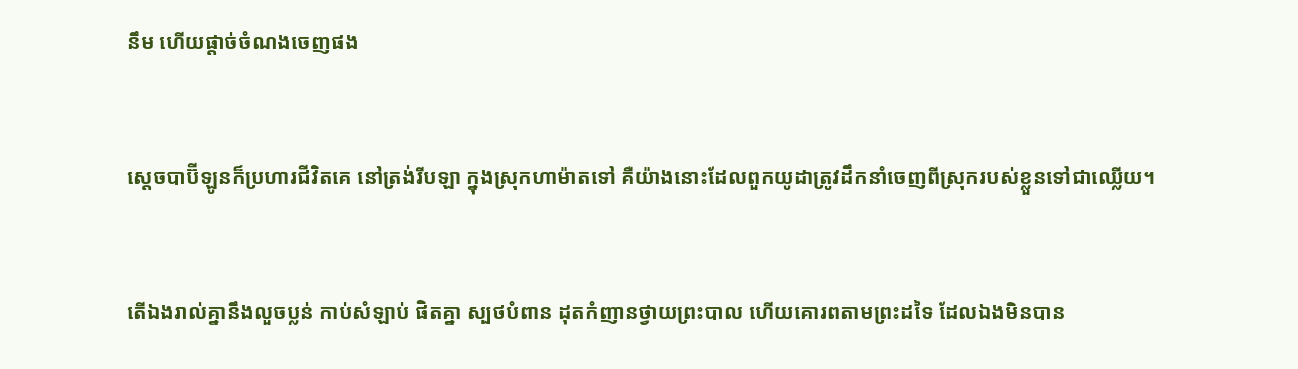នឹម ហើយផ្តាច់ចំណងចេញផង


ស្តេចបាប៊ីឡូនក៏ប្រហារជីវិតគេ នៅត្រង់រីបឡា ក្នុងស្រុកហាម៉ាតទៅ គឺយ៉ាងនោះដែលពួកយូដាត្រូវដឹក‌នាំចេញពីស្រុករបស់ខ្លួនទៅជាឈ្លើយ។


តើឯងរាល់គ្នានឹងលួចប្លន់ កាប់សំឡាប់ ផិតគ្នា ស្បថបំពាន ដុតកំញានថ្វាយព្រះ‌បាល ហើយគោរពតាមព្រះដទៃ ដែលឯងមិនបាន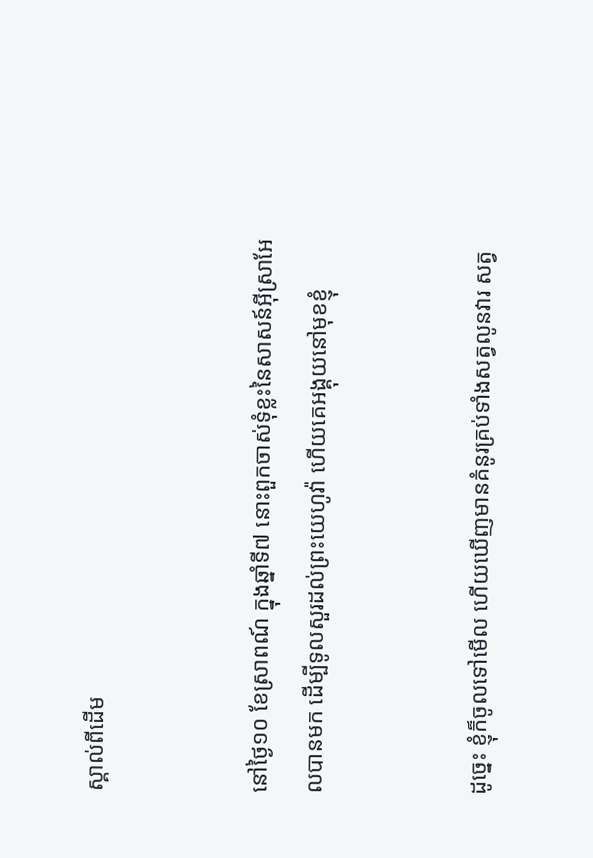ស្គាល់ពីដើម


នៅថ្ងៃ១០ ខែស្រាពណ៍ ក្នុងឆ្នាំទី៧ នោះពួកចាស់‌ទុំខ្លះនៃសាសន៍អ៊ីស្រាអែលបានមក ដើម្បីទូលសួរដល់ព្រះ‌យេហូវ៉ា ហើយគេអង្គុយនៅមុខខ្ញុំ


ដូច្នេះ ខ្ញុំក៏ចូលទៅមើល ហើយឃើញមានគំនូរគ្រប់ទាំងសត្វលូនវារ សត្វ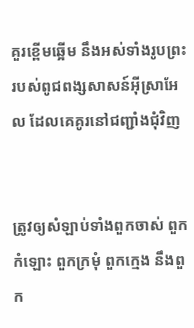គួរខ្ពើមឆ្អើម នឹងអស់ទាំងរូបព្រះរបស់ពូជ‌ពង្សសាសន៍អ៊ីស្រាអែល ដែលគេគូរនៅជញ្ជាំងជុំវិញ


ត្រូវឲ្យសំឡាប់ទាំងពួកចាស់ ពួកកំឡោះ ពួកក្រមុំ ពួកក្មេង នឹងពួក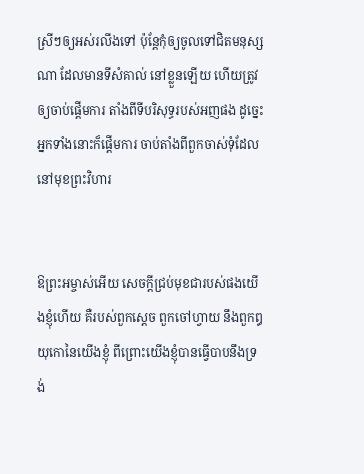ស្រីៗឲ្យអស់រលីងទៅ ប៉ុន្តែកុំឲ្យចូលទៅជិតមនុស្សណា ដែលមានទីសំគាល់ នៅខ្លួនឡើយ ហើយត្រូវឲ្យចាប់ផ្តើមការ តាំងពីទីបរិសុទ្ធរបស់អញផង ដូច្នេះ អ្នកទាំងនោះក៏ផ្តើមការ ចាប់តាំងពីពួកចាស់‌ទុំដែលនៅមុខព្រះ‌វិហារ


ឱព្រះ‌អម្ចាស់អើយ សេចក្ដីជ្រប់មុខជារបស់ផងយើងខ្ញុំហើយ គឺរបស់ពួកស្តេច ពួកចៅហ្វាយ នឹងពួកឰយុកោនៃយើងខ្ញុំ ពីព្រោះយើងខ្ញុំបានធ្វើបាបនឹងទ្រង់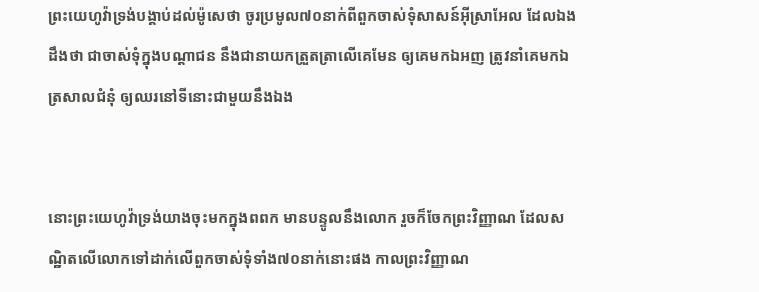ព្រះ‌យេហូវ៉ាទ្រង់បង្គាប់ដល់ម៉ូសេថា ចូរប្រមូល៧០នាក់ពីពួកចាស់‌ទុំសាសន៍អ៊ីស្រាអែល ដែលឯងដឹងថា ជាចាស់‌ទុំក្នុងបណ្តាជន នឹងជានាយកត្រួត‌ត្រាលើគេមែន ឲ្យគេមកឯអញ ត្រូវនាំគេមកឯត្រសាលជំនុំ ឲ្យឈរនៅទីនោះជាមួយនឹងឯង


នោះព្រះ‌យេហូវ៉ាទ្រង់យាងចុះមកក្នុងពពក មានបន្ទូលនឹងលោក រួចក៏ចែកព្រះ‌វិញ្ញាណ ដែលសណ្ឋិតលើលោកទៅដាក់លើពួកចាស់‌ទុំទាំង៧០នាក់នោះផង កាលព្រះ‌វិញ្ញាណ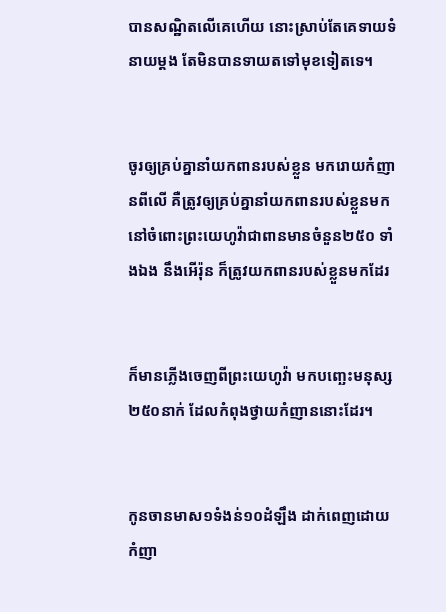បានសណ្ឋិតលើគេហើយ នោះស្រាប់តែគេទាយទំនាយម្តង តែមិនបានទាយតទៅមុខទៀតទេ។


ចូរឲ្យគ្រប់គ្នានាំយកពានរបស់ខ្លួន មករោយកំញានពីលើ គឺត្រូវឲ្យគ្រប់គ្នានាំយកពានរបស់ខ្លួនមក នៅចំពោះព្រះ‌យេហូវ៉ាជាពានមានចំនួន២៥០ ទាំងឯង នឹងអើរ៉ុន ក៏ត្រូវយកពានរបស់ខ្លួនមកដែរ


ក៏មានភ្លើងចេញពីព្រះ‌យេហូវ៉ា មកបញ្ឆេះមនុស្ស២៥០នាក់ ដែលកំពុងថ្វាយកំញាននោះដែរ។


កូនចានមាស១ទំងន់១០ដំឡឹង ដាក់ពេញដោយកំញា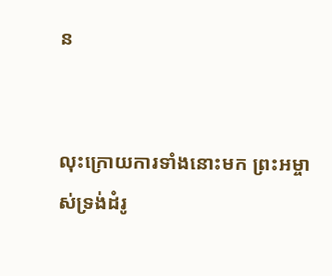ន


លុះក្រោយការទាំងនោះមក ព្រះ‌អម្ចាស់ទ្រង់ដំរូ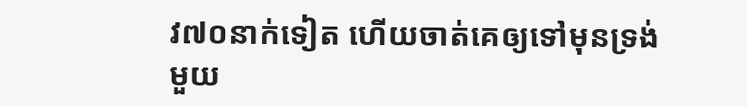វ៧០នាក់ទៀត ហើយចាត់គេឲ្យទៅមុនទ្រង់ មួយ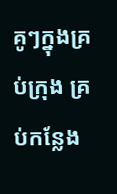គូៗក្នុងគ្រប់ក្រុង គ្រប់កន្លែង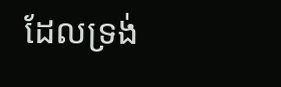ដែលទ្រង់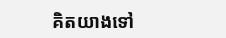គិតយាងទៅ